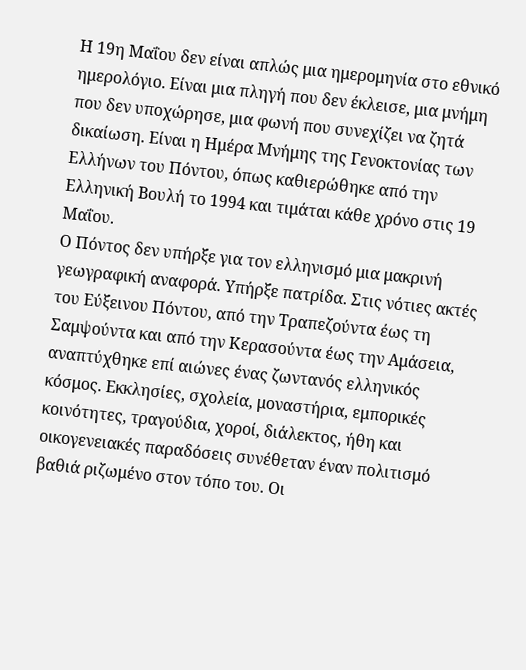Η 19η Μαΐου δεν είναι απλώς μια ημερομηνία στο εθνικό ημερολόγιο. Είναι μια πληγή που δεν έκλεισε, μια μνήμη που δεν υποχώρησε, μια φωνή που συνεχίζει να ζητά δικαίωση. Είναι η Ημέρα Μνήμης της Γενοκτονίας των Ελλήνων του Πόντου, όπως καθιερώθηκε από την Ελληνική Βουλή το 1994 και τιμάται κάθε χρόνο στις 19 Μαΐου.
Ο Πόντος δεν υπήρξε για τον ελληνισμό μια μακρινή γεωγραφική αναφορά. Υπήρξε πατρίδα. Στις νότιες ακτές του Εύξεινου Πόντου, από την Τραπεζούντα έως τη Σαμψούντα και από την Κερασούντα έως την Αμάσεια, αναπτύχθηκε επί αιώνες ένας ζωντανός ελληνικός κόσμος. Εκκλησίες, σχολεία, μοναστήρια, εμπορικές κοινότητες, τραγούδια, χοροί, διάλεκτος, ήθη και οικογενειακές παραδόσεις συνέθεταν έναν πολιτισμό βαθιά ριζωμένο στον τόπο του. Οι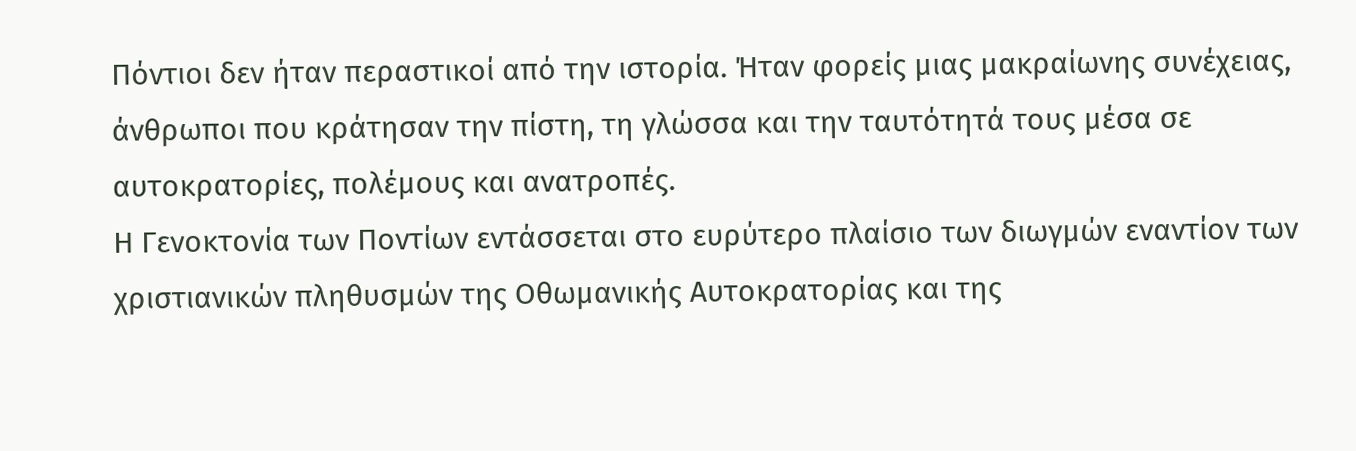Πόντιοι δεν ήταν περαστικοί από την ιστορία. Ήταν φορείς μιας μακραίωνης συνέχειας, άνθρωποι που κράτησαν την πίστη, τη γλώσσα και την ταυτότητά τους μέσα σε αυτοκρατορίες, πολέμους και ανατροπές.
Η Γενοκτονία των Ποντίων εντάσσεται στο ευρύτερο πλαίσιο των διωγμών εναντίον των χριστιανικών πληθυσμών της Οθωμανικής Αυτοκρατορίας και της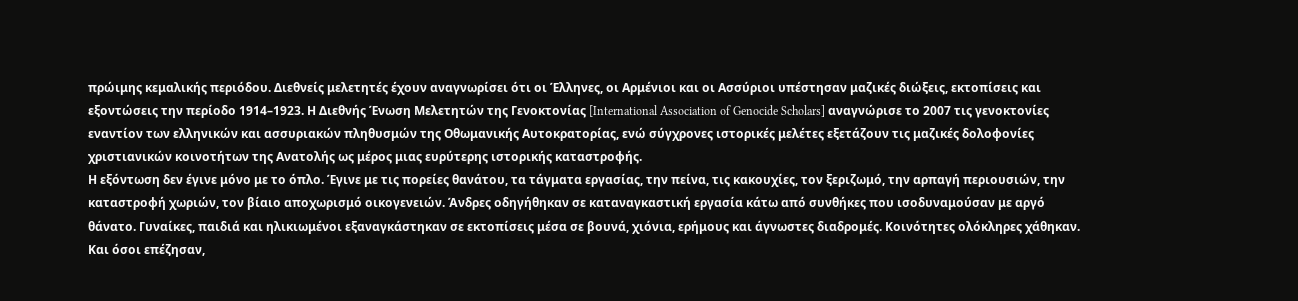πρώιμης κεμαλικής περιόδου. Διεθνείς μελετητές έχουν αναγνωρίσει ότι οι Έλληνες, οι Αρμένιοι και οι Ασσύριοι υπέστησαν μαζικές διώξεις, εκτοπίσεις και εξοντώσεις την περίοδο 1914–1923. Η Διεθνής Ένωση Μελετητών της Γενοκτονίας [International Association of Genocide Scholars] αναγνώρισε το 2007 τις γενοκτονίες εναντίον των ελληνικών και ασσυριακών πληθυσμών της Οθωμανικής Αυτοκρατορίας, ενώ σύγχρονες ιστορικές μελέτες εξετάζουν τις μαζικές δολοφονίες χριστιανικών κοινοτήτων της Ανατολής ως μέρος μιας ευρύτερης ιστορικής καταστροφής.
Η εξόντωση δεν έγινε μόνο με το όπλο. Έγινε με τις πορείες θανάτου, τα τάγματα εργασίας, την πείνα, τις κακουχίες, τον ξεριζωμό, την αρπαγή περιουσιών, την καταστροφή χωριών, τον βίαιο αποχωρισμό οικογενειών. Άνδρες οδηγήθηκαν σε καταναγκαστική εργασία κάτω από συνθήκες που ισοδυναμούσαν με αργό θάνατο. Γυναίκες, παιδιά και ηλικιωμένοι εξαναγκάστηκαν σε εκτοπίσεις μέσα σε βουνά, χιόνια, ερήμους και άγνωστες διαδρομές. Κοινότητες ολόκληρες χάθηκαν. Και όσοι επέζησαν,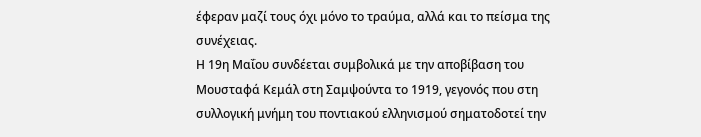έφεραν μαζί τους όχι μόνο το τραύμα, αλλά και το πείσμα της συνέχειας.
Η 19η Μαΐου συνδέεται συμβολικά με την αποβίβαση του Μουσταφά Κεμάλ στη Σαμψούντα το 1919, γεγονός που στη συλλογική μνήμη του ποντιακού ελληνισμού σηματοδοτεί την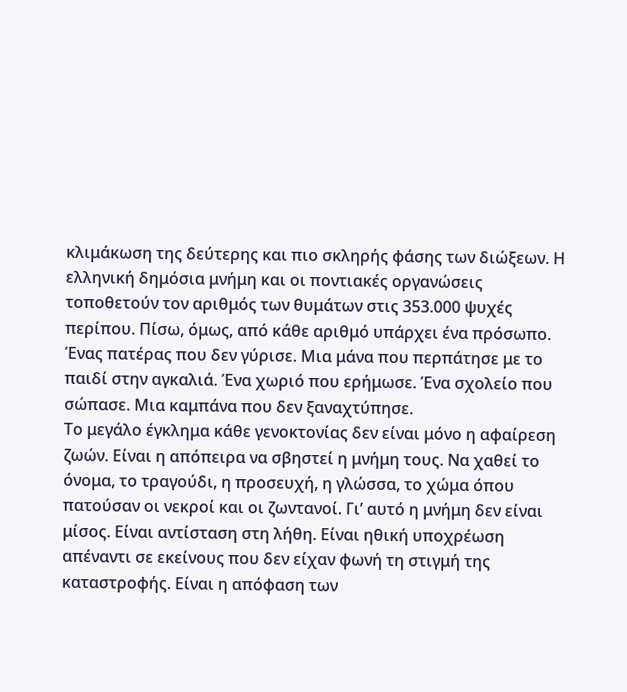κλιμάκωση της δεύτερης και πιο σκληρής φάσης των διώξεων. Η ελληνική δημόσια μνήμη και οι ποντιακές οργανώσεις τοποθετούν τον αριθμός των θυμάτων στις 353.000 ψυχές περίπου. Πίσω, όμως, από κάθε αριθμό υπάρχει ένα πρόσωπο. Ένας πατέρας που δεν γύρισε. Μια μάνα που περπάτησε με το παιδί στην αγκαλιά. Ένα χωριό που ερήμωσε. Ένα σχολείο που σώπασε. Μια καμπάνα που δεν ξαναχτύπησε.
Το μεγάλο έγκλημα κάθε γενοκτονίας δεν είναι μόνο η αφαίρεση ζωών. Είναι η απόπειρα να σβηστεί η μνήμη τους. Να χαθεί το όνομα, το τραγούδι, η προσευχή, η γλώσσα, το χώμα όπου πατούσαν οι νεκροί και οι ζωντανοί. Γι’ αυτό η μνήμη δεν είναι μίσος. Είναι αντίσταση στη λήθη. Είναι ηθική υποχρέωση απέναντι σε εκείνους που δεν είχαν φωνή τη στιγμή της καταστροφής. Είναι η απόφαση των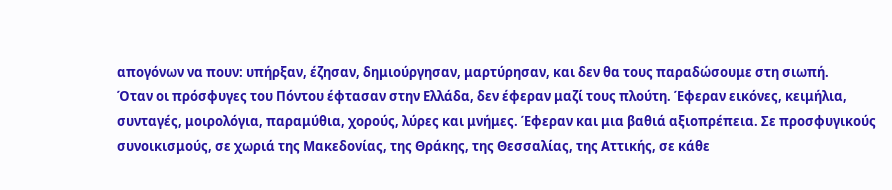απογόνων να πουν: υπήρξαν, έζησαν, δημιούργησαν, μαρτύρησαν, και δεν θα τους παραδώσουμε στη σιωπή.
Όταν οι πρόσφυγες του Πόντου έφτασαν στην Ελλάδα, δεν έφεραν μαζί τους πλούτη. Έφεραν εικόνες, κειμήλια, συνταγές, μοιρολόγια, παραμύθια, χορούς, λύρες και μνήμες. Έφεραν και μια βαθιά αξιοπρέπεια. Σε προσφυγικούς συνοικισμούς, σε χωριά της Μακεδονίας, της Θράκης, της Θεσσαλίας, της Αττικής, σε κάθε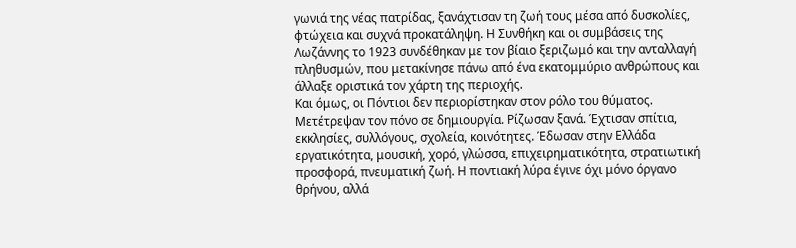γωνιά της νέας πατρίδας, ξανάχτισαν τη ζωή τους μέσα από δυσκολίες, φτώχεια και συχνά προκατάληψη. Η Συνθήκη και οι συμβάσεις της Λωζάννης το 1923 συνδέθηκαν με τον βίαιο ξεριζωμό και την ανταλλαγή πληθυσμών, που μετακίνησε πάνω από ένα εκατομμύριο ανθρώπους και άλλαξε οριστικά τον χάρτη της περιοχής.
Και όμως, οι Πόντιοι δεν περιορίστηκαν στον ρόλο του θύματος. Μετέτρεψαν τον πόνο σε δημιουργία. Ρίζωσαν ξανά. Έχτισαν σπίτια, εκκλησίες, συλλόγους, σχολεία, κοινότητες. Έδωσαν στην Ελλάδα εργατικότητα, μουσική, χορό, γλώσσα, επιχειρηματικότητα, στρατιωτική προσφορά, πνευματική ζωή. Η ποντιακή λύρα έγινε όχι μόνο όργανο θρήνου, αλλά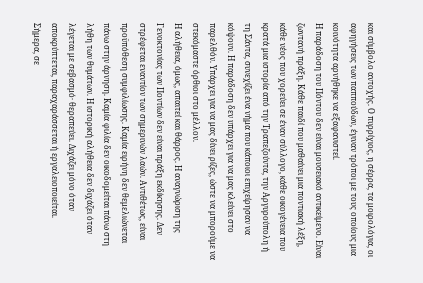και σύμβολο αντοχής. Ο πυρρίχιος, η σέρρα, τα μοιρολόγια, οι αφηγήσεις των παππούδων, έγιναν τρόποι με τους οποίους μια κοινότητα αρνήθηκε να εξαφανιστεί.
Η παράδοση του Πόντου δεν είναι μουσειακό αντικείμενο. Είναι ζωντανή πράξη. Κάθε παιδί που μαθαίνει μια ποντιακή λέξη, κάθε νέος που χορεύει σε έναν σύλλογο, κάθε οικογένεια που κρατά μια ιστορία από την Τραπεζούντα, την Αργυρούπολη ή τη Σάντα, συνεχίζει ένα νήμα που κάποιοι επιχείρησαν να κόψουν. Η παράδοση δεν υπάρχει για να μας κλείνει στο παρελθόν. Υπάρχει για να μας δίνει ρίζες, ώστε να μπορούμε να στεκόμαστε όρθιοι στο μέλλον.
Η αλήθεια, όμως, απαιτεί και θάρρος. Η αναγνώριση της Γενοκτονίας των Ποντίων δεν είναι πράξη εκδίκησης. Δεν στρέφεται εναντίον των σημερινών λαών. Αντιθέτως, είναι προϋπόθεση συμφιλίωσης. Καμία ειρήνη δεν θεμελιώνεται πάνω στην άρνηση. Καμία φιλία δεν οικοδομείται πάνω στη λήθη των θυμάτων. Η ιστορική αλήθεια δεν διχάζει όταν λέγεται με σεβασμό· θεραπεύει. Διχάζει μόνο όταν αποκρύπτεται, παραχαράσσεται ή εργαλειοποιείται.
Σήμερα, σε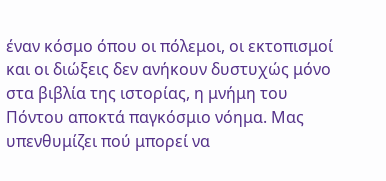έναν κόσμο όπου οι πόλεμοι, οι εκτοπισμοί και οι διώξεις δεν ανήκουν δυστυχώς μόνο στα βιβλία της ιστορίας, η μνήμη του Πόντου αποκτά παγκόσμιο νόημα. Μας υπενθυμίζει πού μπορεί να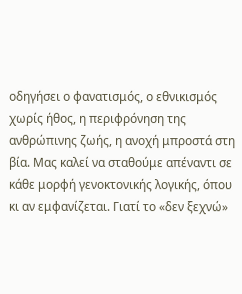οδηγήσει ο φανατισμός, ο εθνικισμός χωρίς ήθος, η περιφρόνηση της ανθρώπινης ζωής, η ανοχή μπροστά στη βία. Μας καλεί να σταθούμε απέναντι σε κάθε μορφή γενοκτονικής λογικής, όπου κι αν εμφανίζεται. Γιατί το «δεν ξεχνώ»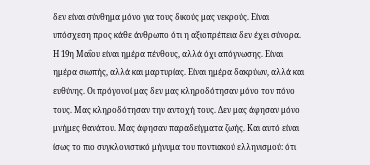δεν είναι σύνθημα μόνο για τους δικούς μας νεκρούς. Είναι υπόσχεση προς κάθε άνθρωπο ότι η αξιοπρέπεια δεν έχει σύνορα.
Η 19η Μαΐου είναι ημέρα πένθους, αλλά όχι απόγνωσης. Είναι ημέρα σιωπής, αλλά και μαρτυρίας. Είναι ημέρα δακρύων, αλλά και ευθύνης. Οι πρόγονοί μας δεν μας κληροδότησαν μόνο τον πόνο τους. Μας κληροδότησαν την αντοχή τους. Δεν μας άφησαν μόνο μνήμες θανάτου. Μας άφησαν παραδείγματα ζωής. Και αυτό είναι ίσως το πιο συγκλονιστικό μήνυμα του ποντιακού ελληνισμού: ότι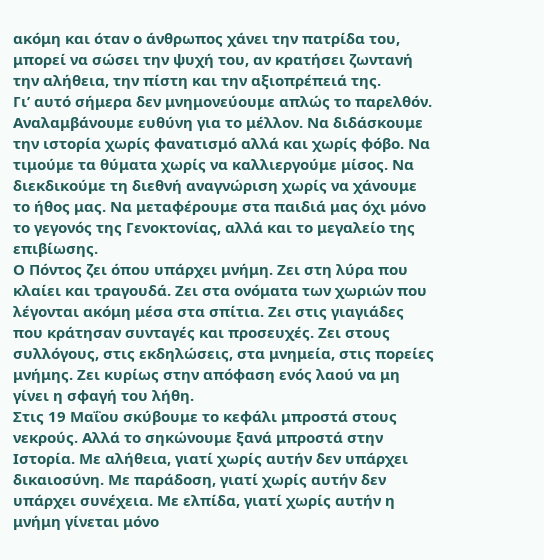ακόμη και όταν ο άνθρωπος χάνει την πατρίδα του, μπορεί να σώσει την ψυχή του, αν κρατήσει ζωντανή την αλήθεια, την πίστη και την αξιοπρέπειά της.
Γι’ αυτό σήμερα δεν μνημονεύουμε απλώς το παρελθόν. Αναλαμβάνουμε ευθύνη για το μέλλον. Να διδάσκουμε την ιστορία χωρίς φανατισμό αλλά και χωρίς φόβο. Να τιμούμε τα θύματα χωρίς να καλλιεργούμε μίσος. Να διεκδικούμε τη διεθνή αναγνώριση χωρίς να χάνουμε το ήθος μας. Να μεταφέρουμε στα παιδιά μας όχι μόνο το γεγονός της Γενοκτονίας, αλλά και το μεγαλείο της επιβίωσης.
Ο Πόντος ζει όπου υπάρχει μνήμη. Ζει στη λύρα που κλαίει και τραγουδά. Ζει στα ονόματα των χωριών που λέγονται ακόμη μέσα στα σπίτια. Ζει στις γιαγιάδες που κράτησαν συνταγές και προσευχές. Ζει στους συλλόγους, στις εκδηλώσεις, στα μνημεία, στις πορείες μνήμης. Ζει κυρίως στην απόφαση ενός λαού να μη γίνει η σφαγή του λήθη.
Στις 19 Μαΐου σκύβουμε το κεφάλι μπροστά στους νεκρούς. Αλλά το σηκώνουμε ξανά μπροστά στην Ιστορία. Με αλήθεια, γιατί χωρίς αυτήν δεν υπάρχει δικαιοσύνη. Με παράδοση, γιατί χωρίς αυτήν δεν υπάρχει συνέχεια. Με ελπίδα, γιατί χωρίς αυτήν η μνήμη γίνεται μόνο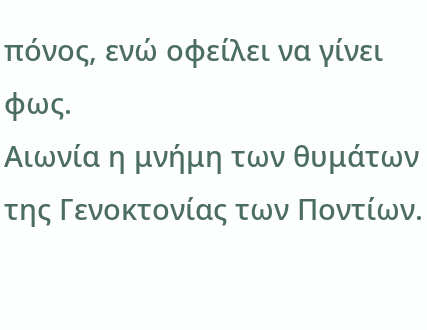πόνος, ενώ οφείλει να γίνει φως.
Αιωνία η μνήμη των θυμάτων της Γενοκτονίας των Ποντίων.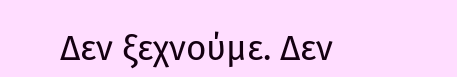Δεν ξεχνούμε. Δεν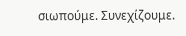σιωπούμε. Συνεχίζουμε.